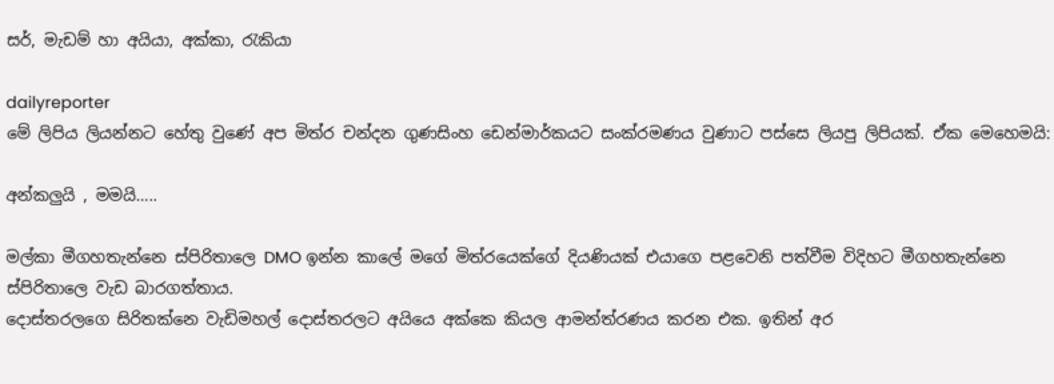සර්, මැඩම් හා අයියා, අක්කා, රැකියා

dailyreporter
මේ ලිපිය ලියන්නට හේතු වුණේ අප මිත්ර චන්දන ගුණසිංහ ඩෙන්මාර්කයට සංක්රමණය වුණාට පස්සෙ ලියපු ලිපියක්. ඒක මෙහෙමයි:

අන්කලුයි , මමයි…..

මල්කා මීගහතැන්නෙ ස්පිරිතාලෙ DMO ඉන්න කාලේ මගේ මිත්රයෙක්ගේ දියණියක් එයාගෙ පළවෙනි පත්වීම විදිහට මීගහතැන්නෙ ස්පිරිතාලෙ වැඩ බාරගත්තාය.
දොස්තරලගෙ සිරිතක්නෙ වැඩිමහල් දොස්තරලට අයියෙ අක්කෙ කියල ආමන්ත්රණය කරන එක. ඉතින් අර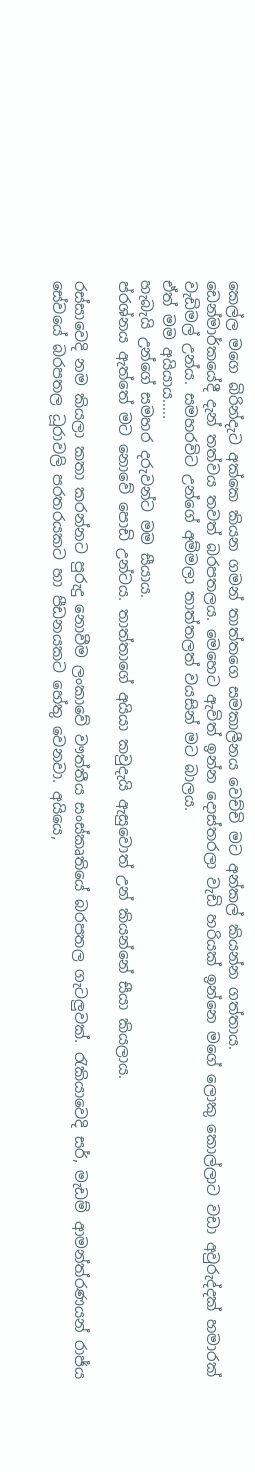කෙල්ල මගෙ බිරින්දැට අක්කෙ කියන ගමන් තාත්තගෙ සමකාලීනය වෙච්චි මට අන්කල් කියන්න ගත්තාය.
ඩෙන්මාර්කයේදී දැන් තත්වය තවත් බරපතලය. මෙහෙට ඇවිත් ඉන්න දොස්තරලා වැඩි හරියක් ඉන්නෙ මගේ ලොකු කොල්ලාට වඩා අවුරුද්දක් හමාරක් වැඩිමල් උන්ය. සමහරවිට උන්ගේ අම්මලා තාත්තලත් වයසින් මට බාලය.
ඒත් මම අයියාය…..
හැබැයි උන්ගේ සමහර දරුවන්ට මම සීයාය.
ප්රශ්නය ඇත්තේ මට නොවේ පොඩි උන්ටය. තාත්තාගේ අයියා කවුදැයි ඇසුවොත් උන් කියන්නේ සීයා කියලාය.

රස්සාවෙදි නම කියලා කතා කරන්නට පුරුදු නොවීම ලංකාවේ වෟත්තීය සංස්කෘතියේ බරපතල ගැටලුවක්. රැකියාවෙදි සර්, මැඩම් ආමන්ත්රණයන් රාජ්ය සේවයේ බරපතල ධූරාවලි පරතරයකට හා පීඩනයකට හේතු වෙනවා. අයියෙ,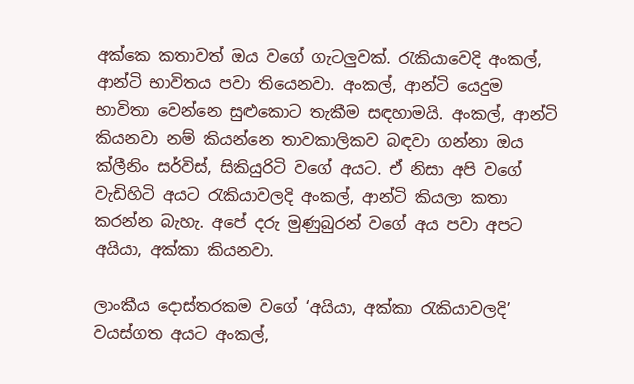අක්කෙ කතාවත් ඔය වගේ ගැටලුවක්. රැකියාවෙදි අංකල්, ආන්ටි භාවිතය පවා තියෙනවා. අංකල්, ආන්ටි යෙදුම භාවිතා වෙන්නෙ සුළුකොට තැකීම සඳහාමයි. අංකල්, ආන්ටි කියනවා නම් කියන්නෙ තාවකාලිකව බඳවා ගන්නා ඔය ක්ලීනිං සර්විස්, සිකියුරිටි වගේ අයට. ඒ නිසා අපි වගේ වැඩිහිටි අයට රැකියාවලදි අංකල්, ආන්ටි කියලා කතා කරන්න බැහැ. අපේ දරු මුණුබුරන් වගේ අය පවා අපට අයියා, අක්කා කියනවා.

ලාංකීය දොස්තරකම වගේ ‘අයියා, අක්කා රැකියාවලදි’ වයස්ගත අයට අංකල්,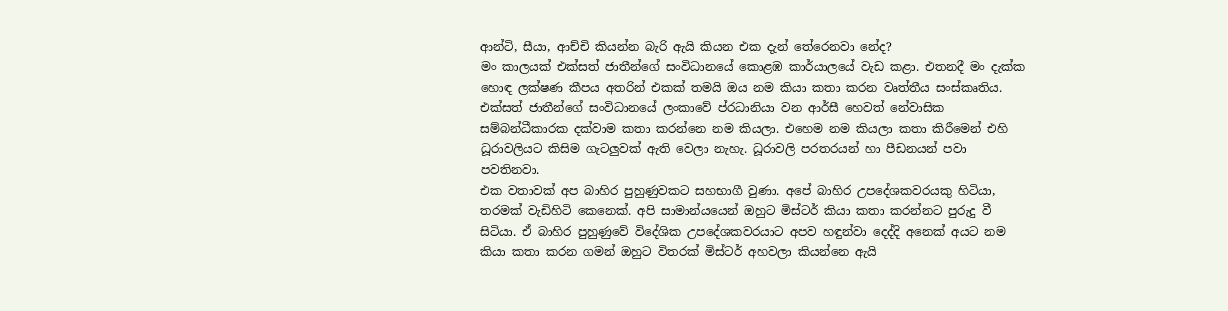ආන්ටි, සීයා, ආච්චි කියන්න බැරි ඇයි කියන එක දැන් තේරෙනවා නේද?
මං කාලයක් එක්සත් ජාතීන්ගේ සංවිධානයේ කොළඹ කාර්යාලයේ වැඩ කළා. එතනදී මං දැක්ක හොඳ ලක්ෂණ කීපය අතරින් එකක් තමයි ඔය නම කියා කතා කරන වෘත්තීය සංස්කෘතිය. එක්සත් ජාතීන්ගේ සංවිධානයේ ලංකාවේ ප්රධානියා වන ආර්සී හෙවත් නේවාසික සම්බන්ධීකාරක දක්වාම කතා කරන්නෙ නම කියලා. එහෙම නම කියලා කතා කිරීමෙන් එහි ධූරාවලියට කිසිම ගැටලුවක් ඇති වෙලා නැහැ. ධූරාවලි පරතරයන් හා පීඩනයන් පවා පවතිනවා.
එක වතාවක් අප බාහිර පුහුණුවකට සහභාගී වුණා. අපේ බාහිර උපදේශකවරයකු හිටියා, තරමක් වැඩිහිටි කෙනෙක්. අපි සාමාන්යයෙන් ඔහුට මිස්ටර් කියා කතා කරන්නට පුරුදු වී සිටියා. ඒ බාහිර පුහුණුවේ විදේශික උපදේශකවරයාට අපව හඳුන්වා දෙද්දි අනෙක් අයට නම කියා කතා කරන ගමන් ඔහුට විතරක් මිස්ටර් අහවලා කියන්නෙ ඇයි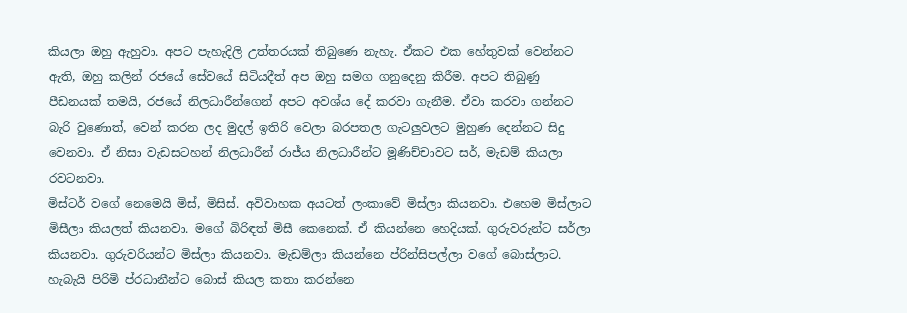කියලා ඔහු ඇහුවා. අපට පැහැදිලි උත්තරයක් තිබුණෙ නැහැ. ඒකට එක හේතුවක් වෙන්නට ඇති, ඔහු කලින් රජයේ සේවයේ සිටියදීත් අප ඔහු සමග ගනුදෙනු කිරීම. අපට තිබුණු පීඩනයක් තමයි, රජයේ නිලධාරීන්ගෙන් අපට අවශ්ය දේ කරවා ගැනීම. ඒවා කරවා ගන්නට බැරි වුණොත්, වෙන් කරන ලද මුදල් ඉතිරි වෙලා බරපතල ගැටලුවලට මුහුණ දෙන්නට සිදු වෙනවා. ඒ නිසා වැඩසටහන් නිලධාරීන් රාජ්ය නිලධාරීන්ට මූණිච්චාවට සර්, මැඩම් කියලා රවටනවා.
මිස්ටර් වගේ නෙමෙයි මිස්, මිසිස්. අවිවාහක අයටත් ලංකාවේ මිස්ලා කියනවා. එහෙම මිස්ලාට මිසීලා කියලත් කියනවා. මගේ බිරිඳත් මිසී කෙනෙක්. ඒ කියන්නෙ හෙදියක්. ගුරුවරුන්ට සර්ලා කියනවා. ගුරුවරියන්ට මිස්ලා කියනවා. මැඩම්ලා කියන්නෙ ප්රින්සිපල්ලා වගේ බොස්ලාට. හැබැයි පිරිමි ප්රධානීන්ට බොස් කියල කතා කරන්නෙ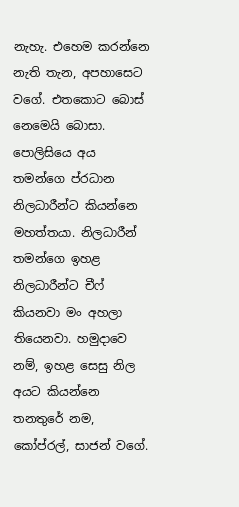නැහැ. එහෙම කරන්නෙ නැති තැන, අපහාසෙට වගේ. එතකොට බොස් නෙමෙයි බොසා. පොලිසියෙ අය තමන්ගෙ ප්රධාන නිලධාරීන්ට කියන්නෙ මහත්තයා. නිලධාරීන් තමන්ගෙ ඉහළ නිලධාරීන්ට චීෆ් කියනවා මං අහලා තියෙනවා. හමුදාවෙ නම්, ඉහළ සෙසු නිල අයට කියන්නෙ තනතුරේ නම, කෝප්රල්, සාජන් වගේ.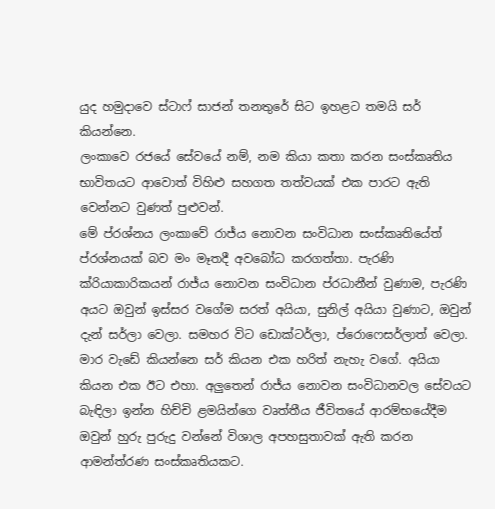යුද හමුදාවෙ ස්ටාෆ් සාජන් තනතුරේ සිට ඉහළට තමයි සර් කියන්නෙ.
ලංකාවෙ රජයේ සේවයේ නම්, නම කියා කතා කරන සංස්කෘතිය භාවිතයට ආවොත් විහිළු සහගත තත්වයක් එක පාරට ඇති වෙන්නට වුණත් පුළුවන්.
මේ ප්රශ්නය ලංකාවේ රාජ්ය නොවන සංවිධාන සංස්කෘතියේත් ප්රශ්නයක් බව මං මෑතදී අවබෝධ කරගත්තා. පැරණි ක්රියාකාරිකයන් රාජ්ය නොවන සංවිධාන ප්රධානීන් වුණාම, පැරණි අයට ඔවුන් ඉස්සර වගේම සරත් අයියා, සුනිල් අයියා වුණාට, ඔවුන් දැන් සර්ලා වෙලා. සමහර විට ඩොක්ටර්ලා, ප්රොෆෙසර්ලාත් වෙලා. මාර වැඩේ කියන්නෙ සර් කියන එක හරිත් නැහැ වගේ. අයියා කියන එක ඊට එහා. අලුතෙන් රාජ්ය නොවන සංවිධානවල සේවයට බැඳිලා ඉන්න හිච්චි ළමයින්ගෙ වෘත්තීය ජීවිතයේ ආරම්භයේදීම ඔවුන් හුරු පුරුදු වන්නේ විශාල අපහසුතාවක් ඇති කරන ආමන්ත්රණ සංස්කෘතියකට.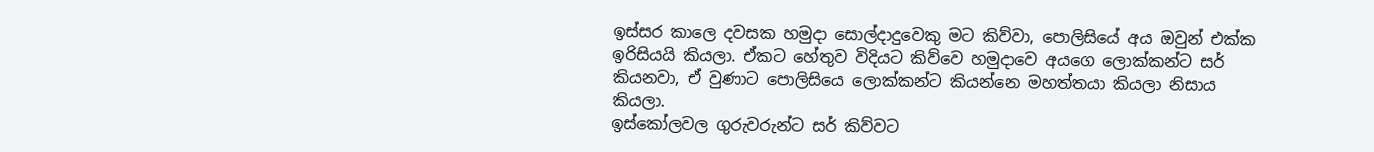ඉස්සර කාලෙ දවසක හමුදා සොල්දාදුවෙකු මට කිව්වා, පොලිසියේ අය ඔවුන් එක්ක ඉරිසියයි කියලා. ඒකට හේතුව විදියට කිව්වෙ හමුදාවෙ අයගෙ ලොක්කන්ට සර් කියනවා, ඒ වුණාට පොලිසියෙ ලොක්කන්ට කියන්නෙ මහත්තයා කියලා නිසාය කියලා.
ඉස්කෝලවල ගුරුවරුන්ට සර් කිව්වට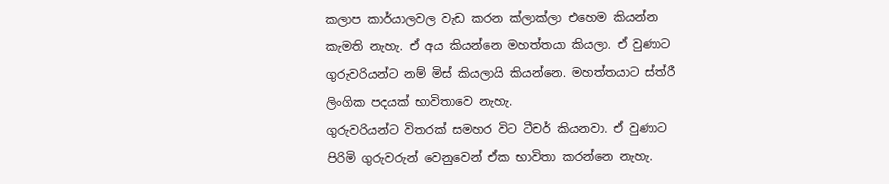කලාප කාර්යාලවල වැඩ කරන ක්ලාක්ලා එහෙම කියන්න කැමති නැහැ. ඒ අය කියන්නෙ මහත්තයා කියලා. ඒ වුණාට ගුරුවරියන්ට නම් මිස් කියලායි කියන්නෙ. මහත්තයාට ස්ත්රී ලිංගික පදයක් භාවිතාවෙ නැහැ.
ගුරුවරියන්ට විතරක් සමහර විට ටීචර් කියනවා. ඒ වුණාට පිරිමි ගුරුවරුන් වෙනුවෙන් ඒක භාවිතා කරන්නෙ නැහැ.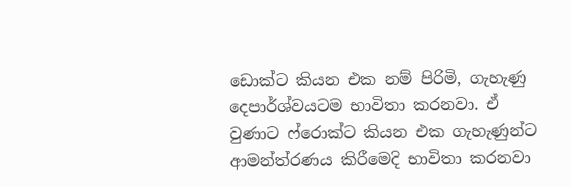ඩොක්ට කියන එක නම් පිරිමි, ගැහැණු දෙපාර්ශ්වයටම භාවිතා කරනවා. ඒ වුණාට ෆ්රොක්ට කියන එක ගැහැණුන්ට ආමන්ත්රණය කිරීමෙදි භාවිතා කරනවා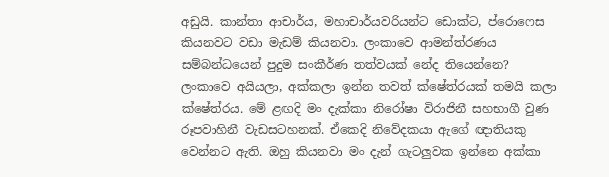අඩුයි. කාන්තා ආචාර්ය, මහාචාර්යවරියන්ට ඩොක්ට, ප්රොෆෙස කියනවට වඩා මැඩම් කියනවා. ලංකාවෙ ආමන්ත්රණය සම්බන්ධයෙන් පුදුම සංකීර්ණ තත්වයක් නේද තියෙන්නෙ?
ලංකාවෙ අයියලා, අක්කලා ඉන්න තවත් ක්ෂේත්රයක් තමයි කලා ක්ෂේත්රය. මේ ළඟදි මං දැක්කා නිරෝෂා විරාජිනී සහභාගී වුණ රූපවාහිනී වැඩසටහනක්. ඒකෙදි නිවේදකයා ඇගේ ඥාතියකු වෙන්නට ඇති. ඔහු කියනවා මං දැන් ගැටලුවක ඉන්නෙ අක්කා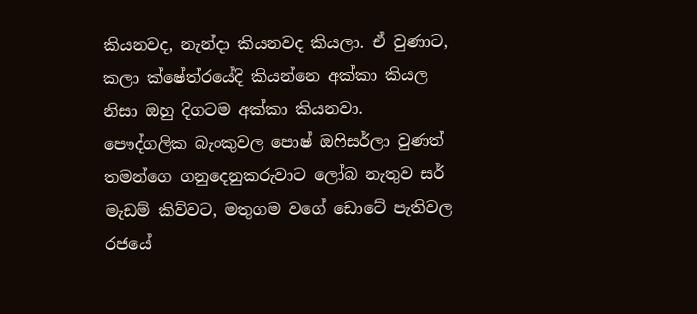කියනවද, නැන්දා කියනවද කියලා. ඒ වුණාට, කලා ක්ෂේත්රයේදි කියන්නෙ අක්කා කියල නිසා ඔහු දිගටම අක්කා කියනවා.
පෞද්ගලික බැංකුවල පොෂ් ඔෆිසර්ලා වුණත් තමන්ගෙ ගනුදෙනුකරුවාට ලෝබ නැතුව සර් මැඩම් කිව්වට, මතුගම වගේ ඩොටේ පැතිවල රජයේ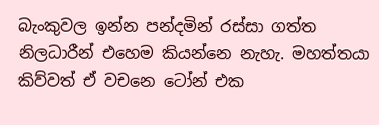බැංකුවල ඉන්න පන්දමින් රස්සා ගත්ත නිලධාරීන් එහෙම කියන්නෙ නැහැ. මහත්තයා කිව්වත් ඒ වචනෙ ටෝන් එක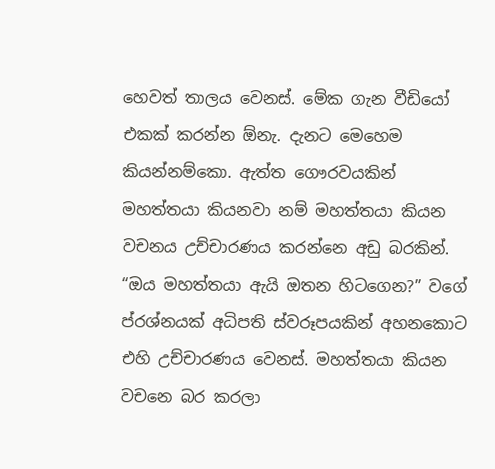හෙවත් තාලය වෙනස්. මේක ගැන වීඩියෝ එකක් කරන්න ඕනැ. දැනට මෙහෙම කියන්නම්කො. ඇත්ත ගෞරවයකින් මහත්තයා කියනවා නම් මහත්තයා කියන වචනය උච්චාරණය කරන්නෙ අඩු බරකින්. “ඔය මහත්තයා ඇයි ඔතන හිටගෙන?” වගේ ප්රශ්නයක් අධිපති ස්වරූපයකින් අහනකොට එහි උච්චාරණය වෙනස්. මහත්තයා කියන වචනෙ බර කරලා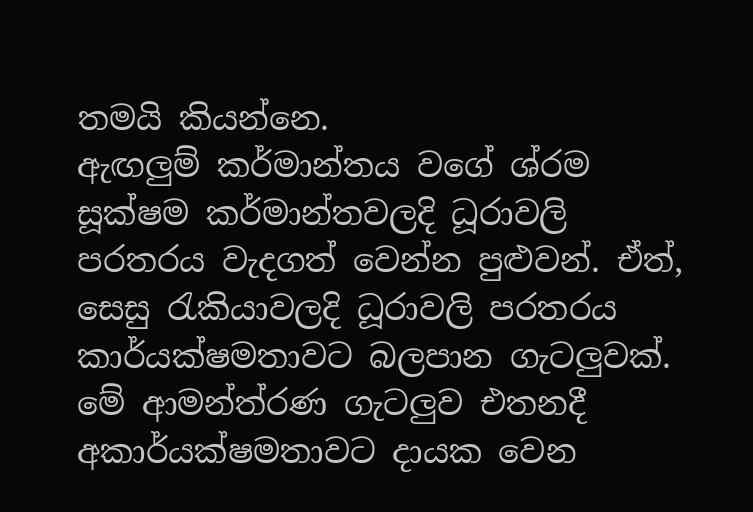තමයි කියන්නෙ.
ඇඟලුම් කර්මාන්තය වගේ ශ්රම සූක්ෂම කර්මාන්තවලදි ධූරාවලි පරතරය වැදගත් වෙන්න පුළුවන්. ඒත්, සෙසු රැකියාවලදි ධූරාවලි පරතරය කාර්යක්ෂමතාවට බලපාන ගැටලුවක්. මේ ආමන්ත්රණ ගැටලුව එතනදී අකාර්යක්ෂමතාවට දායක වෙන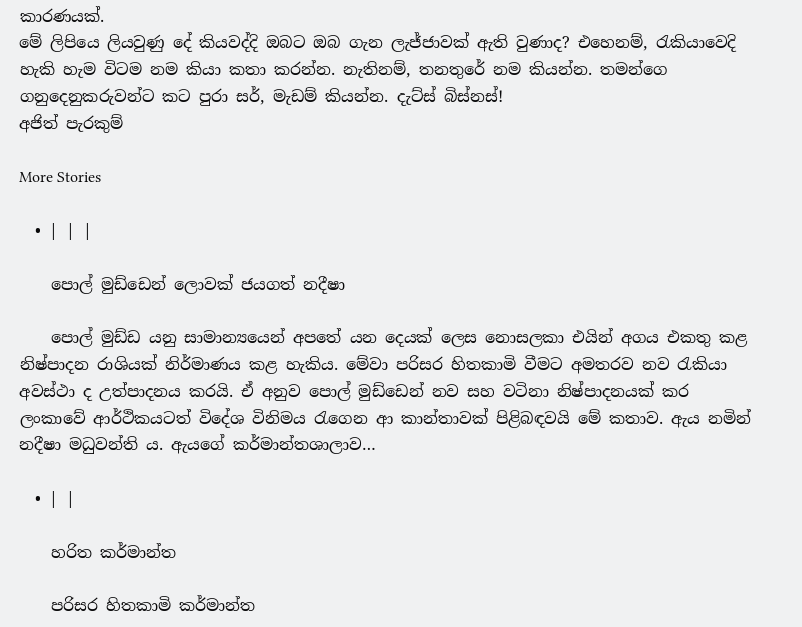කාරණයක්.
මේ ලිපියෙ ලියවුණු දේ කියවද්දි ඔබට ඔබ ගැන ලැජ්ජාවක් ඇති වුණාද? එහෙනම්, රැකියාවෙදි හැකි හැම විටම නම කියා කතා කරන්න. නැතිනම්, තනතුරේ නම කියන්න. තමන්ගෙ ගනුදෙනුකරුවන්ට කට පුරා සර්, මැඩම් කියන්න. දැට්ස් බිස්නස්!
අජිත් පැරකුම්

More Stories

  • | | |

    පොල් මුඩ්ඩෙන් ලොවක් ජයගත් නදීෂා

    පොල් මුඩ්ඩ යනු සාමාන්‍යයෙන් අපතේ යන දෙයක් ලෙස නොසලකා එයින් අගය එකතු කළ නිෂ්පාදන රාශියක් නිර්මාණය කළ හැකිය. මේවා පරිසර හිතකාමි වීමට අමතරව නව රැකියා අවස්ථා ද උත්පාදනය කරයි. ඒ අනුව පොල් මුඩ්ඩෙන් නව සහ වටිනා නිෂ්පාදනයක් කර ලංකාවේ ආර්ථිකයටත් විදේශ විනිමය රැගෙන ආ කාන්තාවක් පිළිබඳවයි මේ කතාව. ඇය නමින් නදීෂා මධුවන්ති ය. ඇයගේ කර්මාන්තශාලාව…

  • | |

    හරිත කර්මාන්ත

    පරිසර හිතකාමි කර්මාන්ත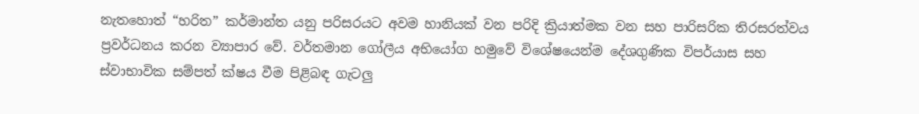නැතහොත් “හරිත” කර්මාන්ත යනු පරිසරයට අවම හානියක් වන පරිදි ක්‍රියාත්මක වන සහ පාරිසරික තිරසරත්වය ප්‍රවර්ධනය කරන ව්‍යාපාර වේ. වර්තමාන ගෝලීය අභියෝග හමුවේ විශේෂයෙන්ම දේශගුණික විපර්යාස සහ ස්වාභාවික සම්පත් ක්ෂය වීම පිළිබඳ ගැටලු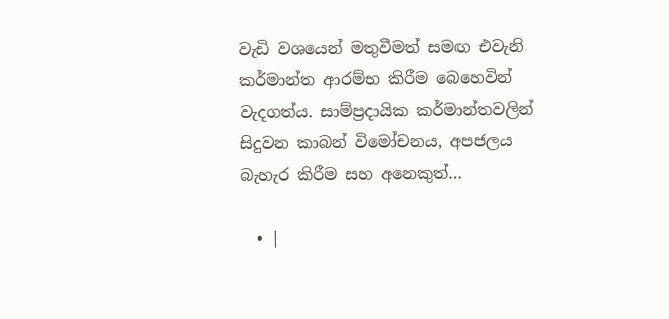වැඩි වශයෙන් මතුවීමත් සමඟ එවැනි කර්මාන්ත ආරම්භ කිරීම බෙහෙවින් වැදගත්ය. සාම්ප්‍රදායික කර්මාන්තවලින් සිදුවන කාබන් විමෝචනය, අපජලය බැහැර කිරීම සහ අනෙකුත්…

  • |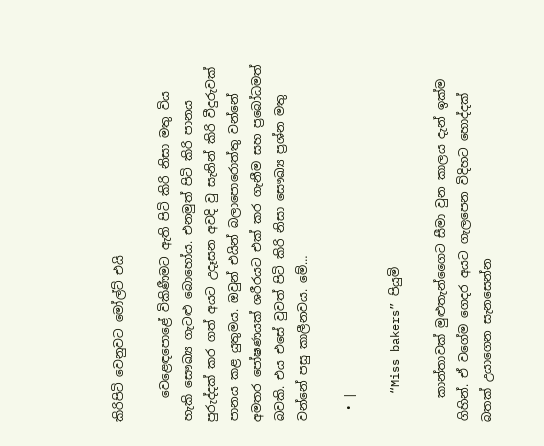කිරිපිටි වෙනුවට මෝල්ට් එයි

    වෙළෙඳපොළේ විකිණීමට ඇති පිටි කිරි නිසා මතු විය හැකි සෞඛ්‍ය ගැටළු බොහෝය. එනමුත් පිටි කිරි පානය පුරුද්දක් කර ගත් අයට උදෑසන අවදි වු සැනින් කිරි වීදුරුවක් පානය කළ යුතුමය. ඔවුන් එයින් බලාපොරොත්තු වන්නේ අමතර පෝෂණයක් ශරීරයට එක් කර ගැනීම සහ ප්‍රබෝධමත් බවකි. එය එසේ වුවත් පිටි කිරි නිසා සෞඛ්‍ය ප්‍රශ්න මතු වන්නේ පසු කාලීනවය. මේ…

  • |

    “Miss bakers” පියුමි

    කාන්තාවක් මුළුතැන්ගෛට සීමා වුන කාලය දැන් ඉක්ම ගිහින්. ඒ වගේම ගෙදර අයට ගැලපෙන විදිහට හොද්දක් බතක් උයාගෙන සැනසෙන්න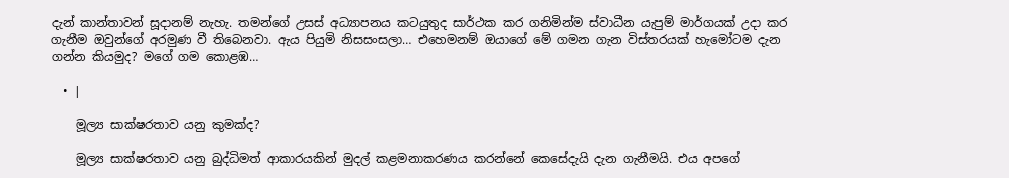දැන් කාන්තාවන් සූදානම් නැහැ. තමන්ගේ උසස් අධ්‍යාපනය කටයුතුද සාර්ථක කර ගනිමින්ම ස්වාධීන යැපුම් මාර්ගයක් උදා කර ගැනීම ඔවුන්ගේ අරමුණ වී තිබෙනවා. ඇය පියුමි නිසසංසලා… එහෙමනම් ඔයාගේ මේ ගමන ගැන විස්තරයක් හැමෝටම දැන ගන්න කියමුද? මගේ ගම කොළඹ…

  • |

    මූල්‍ය සාක්ෂරතාව යනු කුමක්ද?

    මූල්‍ය සාක්ෂරතාව යනු බුද්ධිමත් ආකාරයකින් මුදල් කළමනාකරණය කරන්නේ කෙසේදැයි දැන ගැනීමයි. එය අපගේ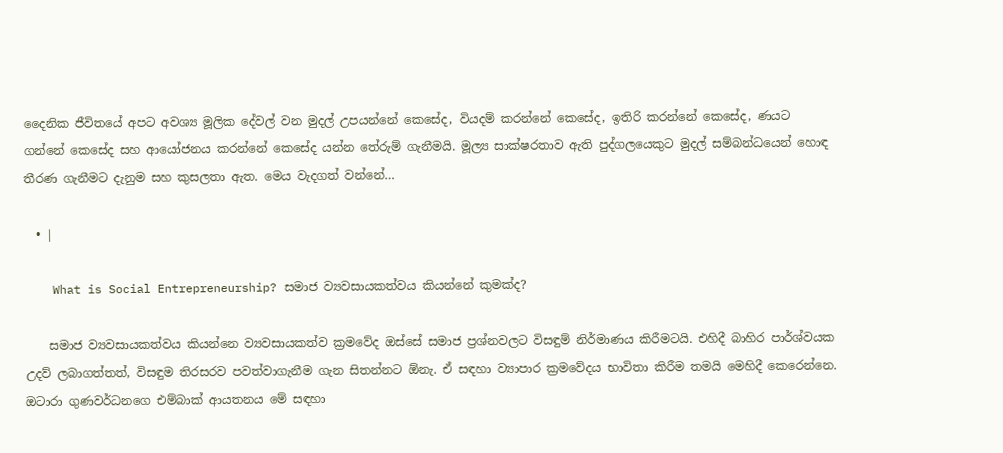දෛනික ජීවිතයේ අපට අවශ්‍ය මූලික දේවල් වන මුදල් උපයන්නේ කෙසේද, වියදම් කරන්නේ කෙසේද, ඉතිරි කරන්නේ කෙසේද, ණයට ගන්නේ කෙසේද සහ ආයෝජනය කරන්නේ කෙසේද යන්න තේරුම් ගැනීමයි. මූල්‍ය සාක්ෂරතාව ඇති පුද්ගලයෙකුට මුදල් සම්බන්ධයෙන් හොඳ තීරණ ගැනීමට දැනුම සහ කුසලතා ඇත. මෙය වැදගත් වන්නේ…

  • |

    What is Social Entrepreneurship? සමාජ ව්‍යවසායකත්වය කියන්නේ කුමක්ද?

    සමාජ ව්‍යවසායකත්වය කියන්නෙ ව්‍යවසායකත්ව ක්‍රමවේද ඔස්සේ සමාජ ප්‍රශ්නවලට විසඳුම් නිර්මාණය කිරීමටයි. එහිදී බාහිර පාර්ශ්වයක උදව් ලබාගත්තත්, විසඳුම තිරසරව පවත්වාගැනීම ගැන සිතන්නට ඕනැ. ඒ සඳහා ව්‍යාපාර ක්‍රමවේදය භාවිතා කිරීම තමයි මෙහිදී කෙරෙන්නෙ. ඔටාරා ගුණවර්ධනගෙ එම්බාක් ආයතනය මේ සඳහා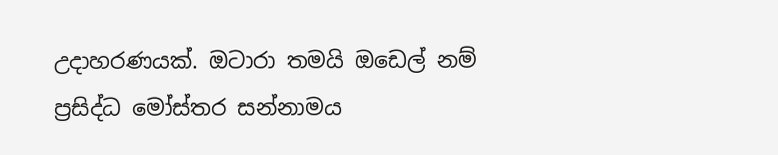උදාහරණයක්. ඔටාරා තමයි ඔඩෙල් නම් ප්‍රසිද්ධ මෝස්තර සන්නාමය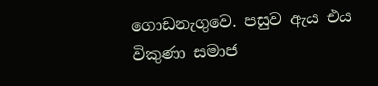ගොඩනැගුවෙ. පසුව ඇය එය විකුණා සමාජ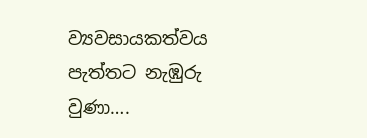ව්‍යවසායකත්වය පැත්තට නැඹුරු වුණා….